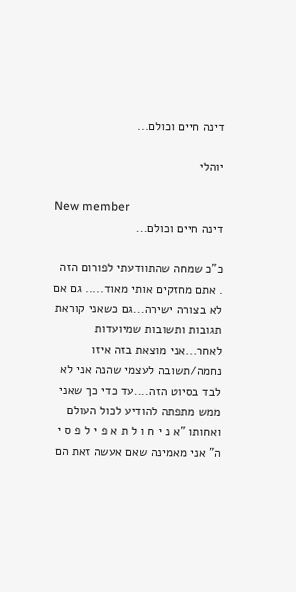דינה חיים וכולם...

יוהלי

New member
דינה חיים וכולם...

כ"כ שמחה שהתוודעתי לפורום הזה . אתם מחזקים אותי מאוד..... גם אם לא בצורה ישירה...גם כשאני קוראת תגובות ותשובות שמיועדות לאחר...אני מוצאת בזה איזו נחמה/תשובה לעצמי שהנה אני לא לבד בסיוט הזה....עד כדי כך שאני ממש מתפתה להודיע לכול העולם ואחותו "א נ י ח ו ל ת א פ י ל פ ס י ה" אני מאמינה שאם אעשה זאת הם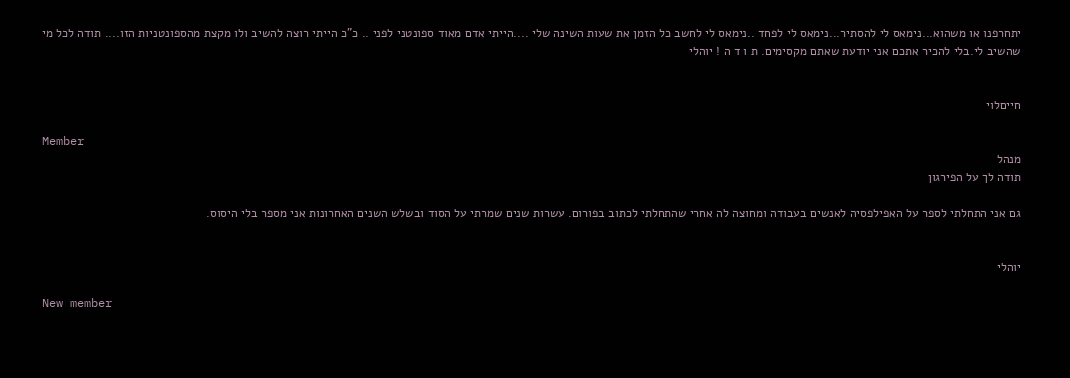יתחרפנו או משהוא...נימאס לי להסתיר...נימאס לי לפחד ..נימאס לי לחשב כל הזמן את שעות השינה שלי ....הייתי אדם מאוד ספונטני לפני .. כ"כ הייתי רוצה להשיב ולו מקצת מהספונטניות הזו.... תודה לכל מי שהשיב לי.בלי להכיר אתכם אני יודעת שאתם מקסימים. ת ו ד ה ! יוהלי


חייםלוי

Member
מנהל
תודה לך על הפירגון

גם אני התחלתי לספר על האפילפסיה לאנשים בעבודה ומחוצה לה אחרי שהתחלתי לכתוב בפורום. עשרות שנים שמרתי על הסוד ובשלש השנים האחרונות אני מספר בלי היסוס.


יוהלי

New member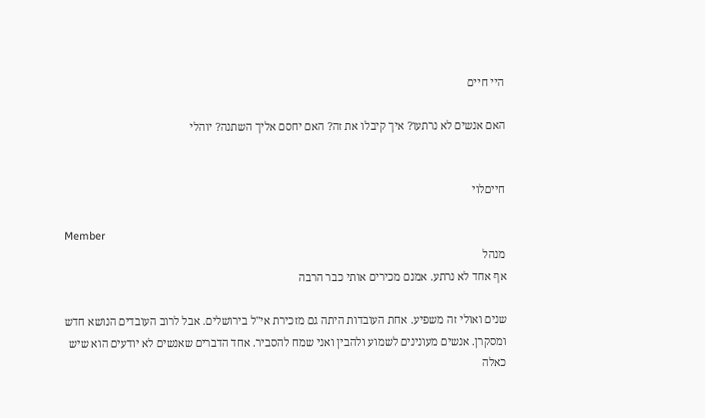היי חיים

האם אנשים לא נרתעו? איך קיבלו את זה? האם יחסם אליך השתנה? יוהלי


חייםלוי

Member
מנהל
אף אחד לא נרתע. אמנם מכירים אותי כבר הרבה

שנים ואולי זה משפיע. אחת העובדות היתה גם מזכירת אי"ל בירושלים. אבל לרוב העובדים הנושא חדש ומסקרן. אנשים מעונינים לשמוע ולהבין ואני שמח להסביר. אחד הדברים שאנשים לא יודעים הוא שיש כאלה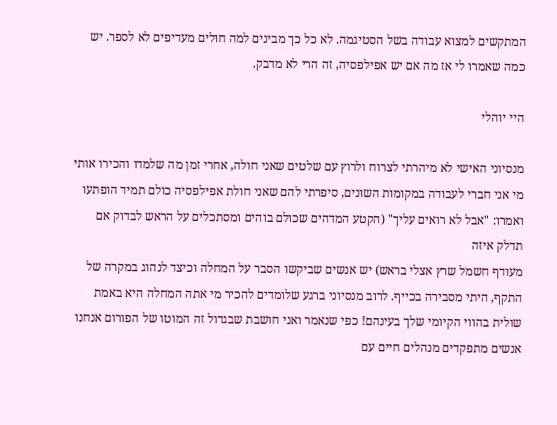המתקשים למצוא עבודה בשל הסטיגמה. לא כל כך מבינים למה חולים מעדיפים לא לספר. יש כמה שאמרו לי אז מה אם יש אפילפסיה, זה הרי לא מדבק.

היי יוהלי

מנסיוני האישי לא מיהרתי לצרוח ולרוץ עם שלטים שאני חולה, אחרי זמן מה שלמדו והכירו אותי מי אני חברי לעבודה במקומות השונים, סיפרתי להם שאני חולת אפילפסיה כולם תמיד הופתעו ואמרו: "אבל לא רואים עליך" (הקטע המדהים שכולם בוהים ומסתכלים על הראש לבדוק אם תדלק איזה
מעודף חשמל שרץ אצלי בראש) יש אנשים שביקשו הסבר על המחלה וכיצד לנהוג במקרה של התקף, היתי מסבירה בכייף. לרוב מנסיוני ברגע שלומדים להכיר מי אתה המחלה היא באמת שולית בהווי הקיומי שלך בעינהם! כפי שנאמר ואני חושבת שבגדול זה המוטו של הפורום אנחנו אנשים מתפקדים מנהלים חיים עם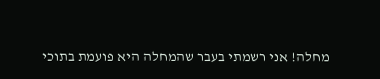מחלה! אני רשמתי בעבר שהמחלה היא פועמת בתוכי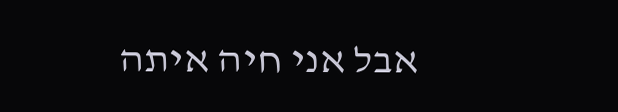אבל אני חיה איתה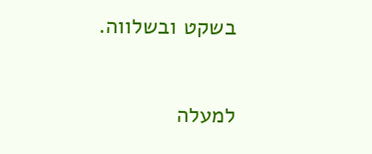בשקט ובשלווה.

למעלה